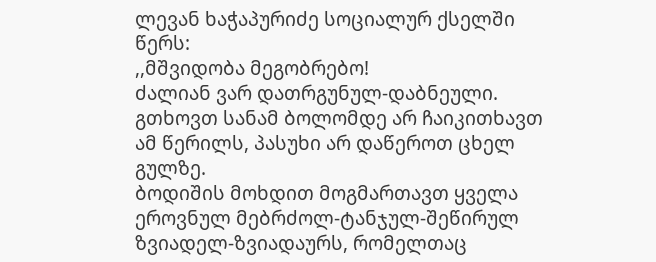ლევან ხაჭაპურიძე სოციალურ ქსელში წერს:
,,მშვიდობა მეგობრებო!
ძალიან ვარ დათრგუნულ-დაბნეული.
გთხოვთ სანამ ბოლომდე არ ჩაიკითხავთ ამ წერილს, პასუხი არ დაწეროთ ცხელ გულზე.
ბოდიშის მოხდით მოგმართავთ ყველა ეროვნულ მებრძოლ-ტანჯულ-შეწირულ ზვიადელ-ზვიადაურს, რომელთაც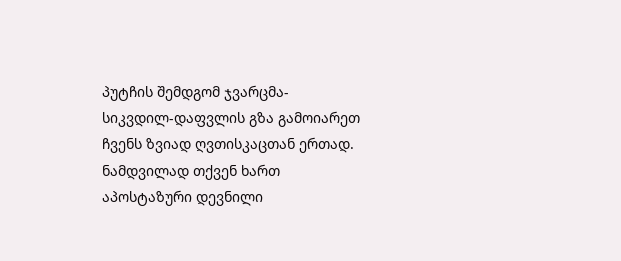პუტჩის შემდგომ ჯვარცმა-სიკვდილ-დაფვლის გზა გამოიარეთ ჩვენს ზვიად ღვთისკაცთან ერთად. ნამდვილად თქვენ ხართ აპოსტაზური დევნილი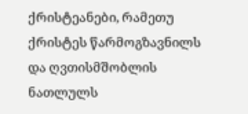ქრისტეანები, რამეთუ ქრისტეს წარმოგზავნილს და ღვთისმშობლის ნათლულს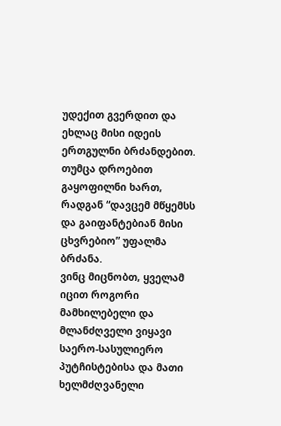უდექით გვერდით და ეხლაც მისი იდეის ერთგულნი ბრძანდებით. თუმცა დროებით გაყოფილნი ხართ, რადგან “დავცემ მწყემსს და გაიფანტებიან მისი ცხვრებიო” უფალმა ბრძანა.
ვინც მიცნობთ, ყველამ იცით როგორი მამხილებელი და მლანძღველი ვიყავი საერო-სასულიერო პუტჩისტებისა და მათი ხელმძღვანელი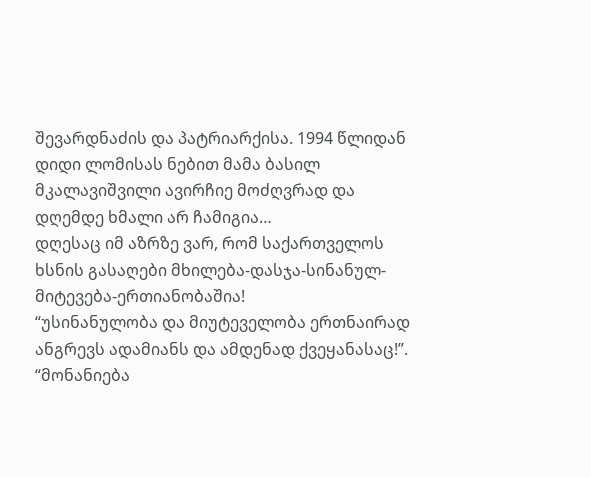შევარდნაძის და პატრიარქისა. 1994 წლიდან დიდი ლომისას ნებით მამა ბასილ მკალავიშვილი ავირჩიე მოძღვრად და დღემდე ხმალი არ ჩამიგია…
დღესაც იმ აზრზე ვარ, რომ საქართველოს ხსნის გასაღები მხილება-დასჯა-სინანულ-მიტევება-ერთიანობაშია!
“უსინანულობა და მიუტეველობა ერთნაირად ანგრევს ადამიანს და ამდენად ქვეყანასაც!”. “მონანიება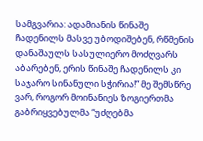სამგვარია: ადამიანის წინაშე ჩადენილს მასვე უბოდიშებენ, რწმენის დანაშაულს სასულიერო მოძღვარს აბარებენ, ერის წინაშე ჩადენილს კი საჯარო სინანული სჭირია!” მე შემსწრე ვარ, როგორ მოინანიეს ზოგიერთმა გაბრიყვებულმა “უძღებმა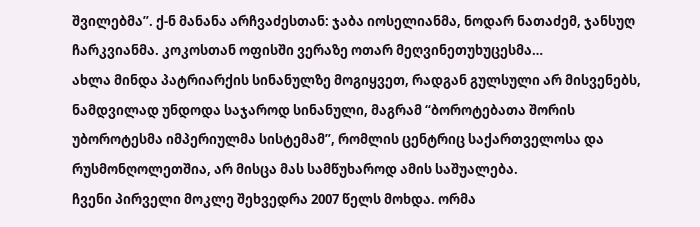შვილებმა”. ქ-ნ მანანა არჩვაძესთან: ჯაბა იოსელიანმა, ნოდარ ნათაძემ, ჯანსუღ ჩარკვიანმა. კოკოსთან ოფისში ვერაზე ოთარ მეღვინეთუხუცესმა…
ახლა მინდა პატრიარქის სინანულზე მოგიყვეთ, რადგან გულსული არ მისვენებს, ნამდვილად უნდოდა საჯაროდ სინანული, მაგრამ “ბოროტებათა შორის უბოროტესმა იმპერიულმა სისტემამ”, რომლის ცენტრიც საქართველოსა და რუსმონღოლეთშია, არ მისცა მას სამწუხაროდ ამის საშუალება.
ჩვენი პირველი მოკლე შეხვედრა 2007 წელს მოხდა. ორმა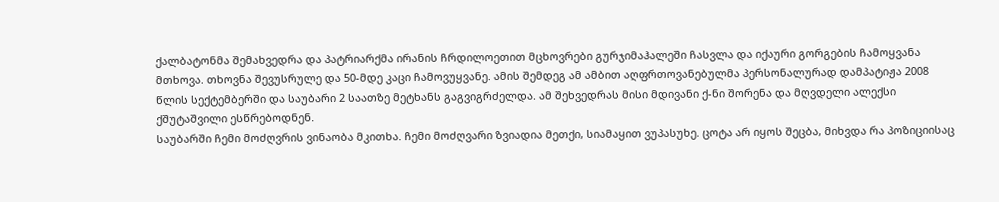ქალბატონმა შემახვედრა და პატრიარქმა ირანის ჩრდილოეთით მცხოვრები გურჯიმაჰალეში ჩასვლა და იქაური გორგების ჩამოყვანა მთხოვა. თხოვნა შევუსრულე და 50-მდე კაცი ჩამოვუყვანე. ამის შემდეგ ამ ამბით აღფრთოვანებულმა პერსონალურად დამპატიჟა 2008 წლის სექტემბერში და საუბარი 2 საათზე მეტხანს გაგვიგრძელდა. ამ შეხვედრას მისი მდივანი ქ-ნი შორენა და მღვდელი ალექსი ქშუტაშვილი ესწრებოდნენ.
საუბარში ჩემი მოძღვრის ვინაობა მკითხა. ჩემი მოძღვარი ზვიადია მეთქი, სიამაყით ვუპასუხე. ცოტა არ იყოს შეცბა, მიხვდა რა პოზიციისაც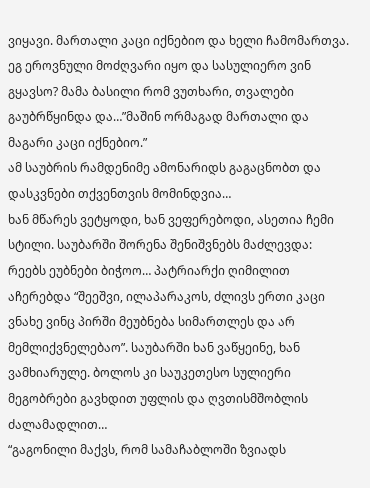ვიყავი. მართალი კაცი იქნებიო და ხელი ჩამომართვა. ეგ ეროვნული მოძღვარი იყო და სასულიერო ვინ გყავსო? მამა ბასილი რომ ვუთხარი, თვალები გაუბრწყინდა და…”მაშინ ორმაგად მართალი და მაგარი კაცი იქნებიო.”
ამ საუბრის რამდენიმე ამონარიდს გაგაცნობთ და დასკვნები თქვენთვის მომინდვია…
ხან მწარეს ვეტყოდი, ხან ვეფერებოდი, ასეთია ჩემი სტილი. საუბარში შორენა შენიშვნებს მაძლევდა: რეებს ეუბნები ბიჭოო… პატრიარქი ღიმილით აჩერებდა “შეეშვი, ილაპარაკოს, ძლივს ერთი კაცი ვნახე ვინც პირში მეუბნება სიმართლეს და არ მემლიქვნელებაო”. საუბარში ხან ვაწყეინე, ხან ვამხიარულე. ბოლოს კი საუკეთესო სულიერი მეგობრები გავხდით უფლის და ღვთისმშობლის ძალამადლით…
“გაგონილი მაქვს, რომ სამაჩაბლოში ზვიადს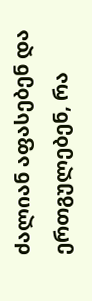ძალიან აფასებენ და ერთგულებენ, რა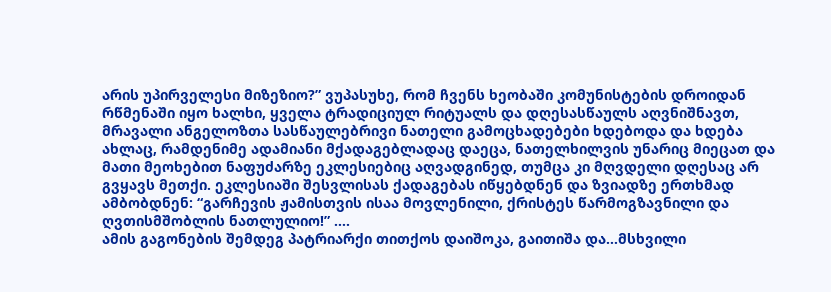არის უპირველესი მიზეზიო?” ვუპასუხე, რომ ჩვენს ხეობაში კომუნისტების დროიდან რწმენაში იყო ხალხი, ყველა ტრადიციულ რიტუალს და დღესასწაულს აღვნიშნავთ, მრავალი ანგელოზთა სასწაულებრივი ნათელი გამოცხადებები ხდებოდა და ხდება ახლაც, რამდენიმე ადამიანი მქადაგებლადაც დაეცა, ნათელხილვის უნარიც მიეცათ და მათი მეოხებით ნაფუძარზე ეკლესიებიც აღვადგინედ, თუმცა კი მღვდელი დღესაც არ გვყავს მეთქი. ეკლესიაში შესვლისას ქადაგებას იწყებდნენ და ზვიადზე ერთხმად ამბობდნენ: “გარჩევის ჟამისთვის ისაა მოვლენილი, ქრისტეს წარმოგზავნილი და ღვთისმშობლის ნათლულიო!” ….
ამის გაგონების შემდეგ პატრიარქი თითქოს დაიშოკა, გაითიშა და…მსხვილი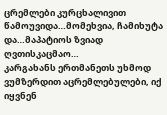ცრემლები კურცხალივით წამოუვიდა…მომეხვია, ჩამიხუტა და…მაპატიოს ზვიად ღვთისკაცმაო…
კარგახანს ერთმანეთს უხმოდ ვუმზერდით აცრემლებულები, იქ იყვნენ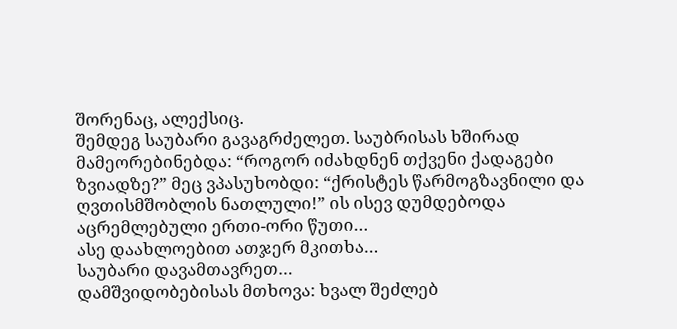შორენაც, ალექსიც.
შემდეგ საუბარი გავაგრძელეთ. საუბრისას ხშირად მამეორებინებდა: “როგორ იძახდნენ თქვენი ქადაგები ზვიადზე?” მეც ვპასუხობდი: “ქრისტეს წარმოგზავნილი და ღვთისმშობლის ნათლული!” ის ისევ დუმდებოდა აცრემლებული ერთი-ორი წუთი…
ასე დაახლოებით ათჯერ მკითხა…
საუბარი დავამთავრეთ…
დამშვიდობებისას მთხოვა: ხვალ შეძლებ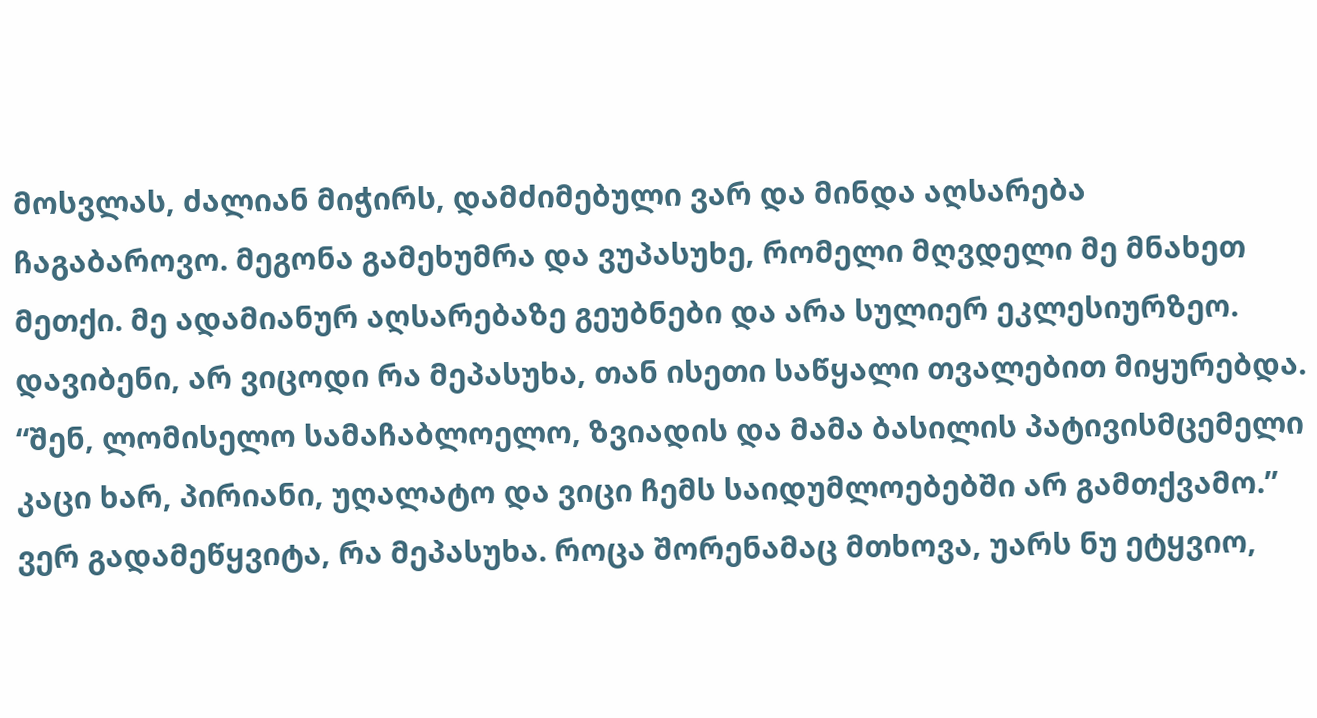მოსვლას, ძალიან მიჭირს, დამძიმებული ვარ და მინდა აღსარება ჩაგაბაროვო. მეგონა გამეხუმრა და ვუპასუხე, რომელი მღვდელი მე მნახეთ მეთქი. მე ადამიანურ აღსარებაზე გეუბნები და არა სულიერ ეკლესიურზეო. დავიბენი, არ ვიცოდი რა მეპასუხა, თან ისეთი საწყალი თვალებით მიყურებდა. “შენ, ლომისელო სამაჩაბლოელო, ზვიადის და მამა ბასილის პატივისმცემელი კაცი ხარ, პირიანი, უღალატო და ვიცი ჩემს საიდუმლოებებში არ გამთქვამო.” ვერ გადამეწყვიტა, რა მეპასუხა. როცა შორენამაც მთხოვა, უარს ნუ ეტყვიო,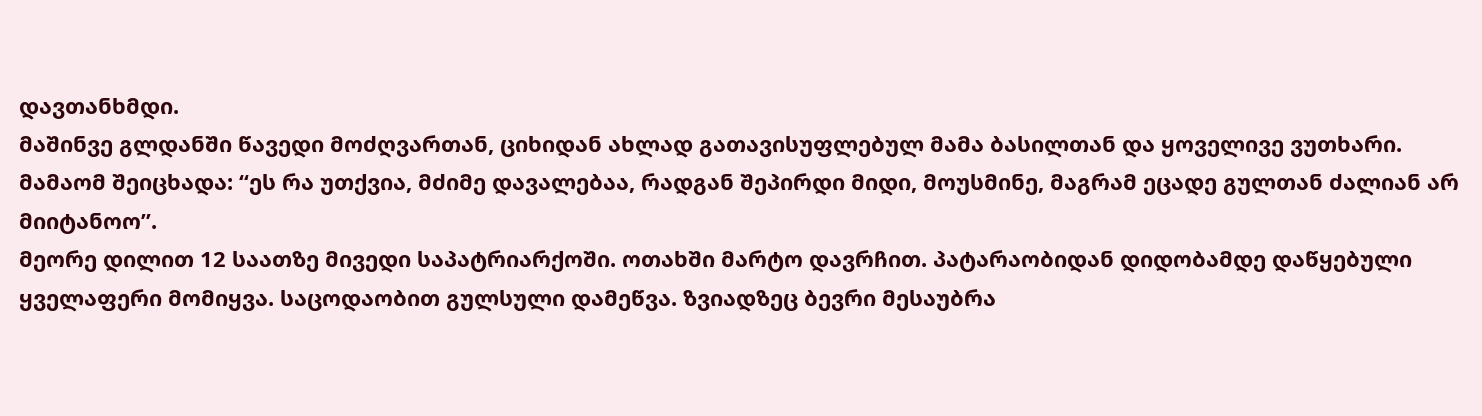დავთანხმდი.
მაშინვე გლდანში წავედი მოძღვართან, ციხიდან ახლად გათავისუფლებულ მამა ბასილთან და ყოველივე ვუთხარი. მამაომ შეიცხადა: “ეს რა უთქვია, მძიმე დავალებაა, რადგან შეპირდი მიდი, მოუსმინე, მაგრამ ეცადე გულთან ძალიან არ მიიტანოო”.
მეორე დილით 12 საათზე მივედი საპატრიარქოში. ოთახში მარტო დავრჩით. პატარაობიდან დიდობამდე დაწყებული ყველაფერი მომიყვა. საცოდაობით გულსული დამეწვა. ზვიადზეც ბევრი მესაუბრა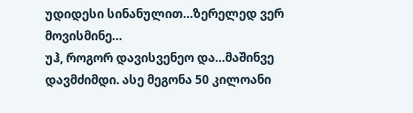უდიდესი სინანულით…ზერელედ ვერ მოვისმინე…
უჰ, როგორ დავისვენეო და…მაშინვე დავმძიმდი. ასე მეგონა 50 კილოანი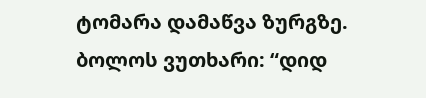ტომარა დამაწვა ზურგზე.
ბოლოს ვუთხარი: “დიდ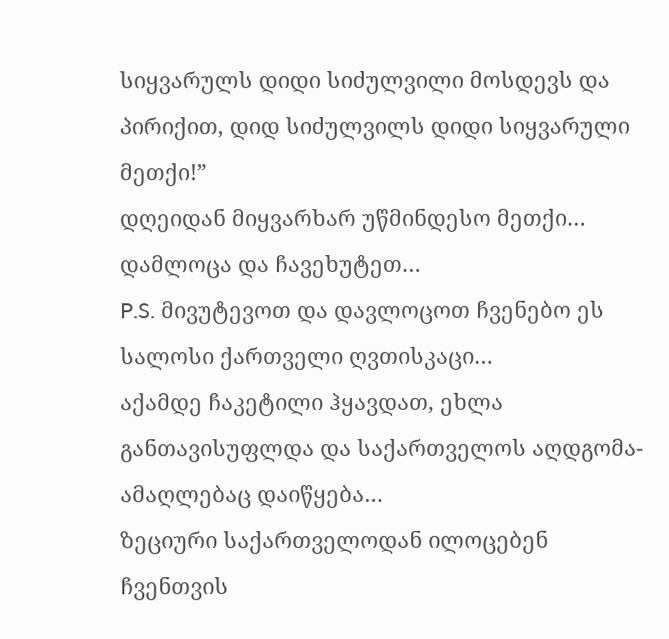სიყვარულს დიდი სიძულვილი მოსდევს და პირიქით, დიდ სიძულვილს დიდი სიყვარული მეთქი!”
დღეიდან მიყვარხარ უწმინდესო მეთქი…
დამლოცა და ჩავეხუტეთ…
P.S. მივუტევოთ და დავლოცოთ ჩვენებო ეს სალოსი ქართველი ღვთისკაცი…
აქამდე ჩაკეტილი ჰყავდათ, ეხლა განთავისუფლდა და საქართველოს აღდგომა-ამაღლებაც დაიწყება…
ზეციური საქართველოდან ილოცებენ ჩვენთვის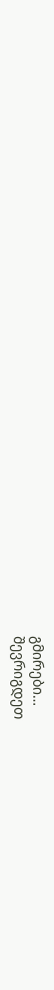გმირები…
შევრიგდეთ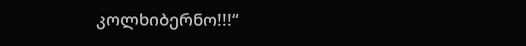კოლხიბერნო!!!“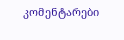კომენტარები